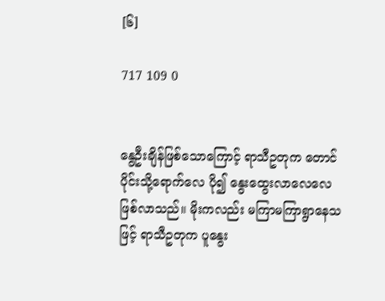[၆]

717 109 0


နွေဦးချိန်ဖြစ်သောကြောင့် ရာသီဥတုက တောင်ပိုင်းသို့ရောက်လေ ပို၍ နွေးထွေးလာလေလေဖြစ်လာသည်။ မိုးကလည်း မကြာမကြာရွာနေသဖြင့် ရာသီဥတုက ပူနွေး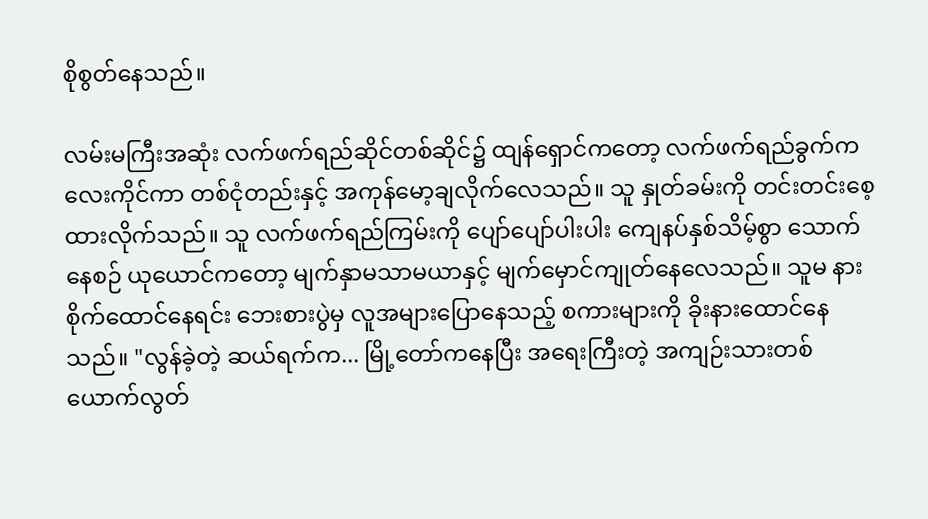စိုစွတ်နေသည်။

လမ်းမကြီးအဆုံး လက်ဖက်ရည်ဆိုင်တစ်ဆိုင်၌ ထျန်ရှောင်ကတော့ လက်ဖက်ရည်ခွက်ကလေးကိုင်ကာ တစ်ငုံတည်းနှင့် အကုန်မော့ချလိုက်လေသည်။ သူ နှုတ်ခမ်းကို တင်းတင်းစေ့ထားလိုက်သည်။ သူ လက်ဖက်ရည်ကြမ်းကို ပျော်ပျော်ပါးပါး ကျေနပ်နှစ်သိမ့်စွာ သောက်နေစဉ် ယုယောင်ကတော့ မျက်နှာမသာမယာနှင့် မျက်မှောင်ကျုတ်နေလေသည်။ သူမ နားစိုက်ထောင်နေရင်း ဘေးစားပွဲမှ လူအများပြောနေသည့် စကားများကို ခိုးနားထောင်နေသည်။ "လွန်ခဲ့တဲ့ ဆယ်ရက်က... မြို့တော်ကနေပြီး အရေးကြီးတဲ့ အကျဉ်းသားတစ်ယောက်လွတ်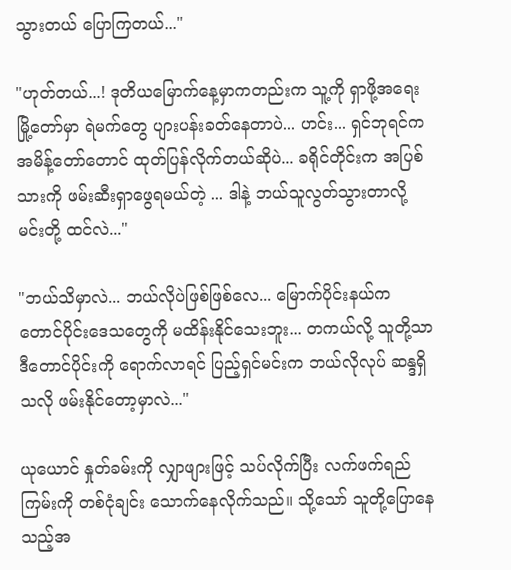သွားတယ် ပြောကြတယ်..."

"ဟုတ်တယ်...! ဒုတိယမြောက်နေ့မှာကတည်းက သူ့ကို ရှာဖို့အရေး မြို့တော်မှာ ရဲမက်တွေ ပျားပန်းခတ်နေတာပဲ... ဟင်း... ရှင်ဘုရင်က အမိန့်တော်တောင် ထုတ်ပြန်လိုက်တယ်ဆိုပဲ... ခရိုင်တိုင်းက အပြစ်သားကို ဖမ်းဆီးရှာဖွေရမယ်တဲ့ ... ဒါနဲ့ ဘယ်သူလွတ်သွားတာလို့ မင်းတို့ ထင်လဲ..."

"ဘယ်သိမှာလဲ... ဘယ်လိုပဲဖြစ်ဖြစ်လေ... မြောက်ပိုင်းနယ်က တောင်ပိုင်းဒေသတွေကို မထိန်းနိုင်သေးဘူး... တကယ်လို့ သူတို့သာ ဒီတောင်ပိုင်းကို ရောက်လာရင် ပြည့်ရှင်မင်းက ဘယ်လိုလုပ် ဆန္ဒရှိသလို ဖမ်းနိုင်တော့မှာလဲ..."

ယုယောင် နှုတ်ခမ်းကို လျှာဖျားဖြင့် သပ်လိုက်ပြီး လက်ဖက်ရည်ကြမ်းကို တစ်ငုံချင်း သောက်နေလိုက်သည်။ သို့သော် သူတို့ပြောနေသည့်အ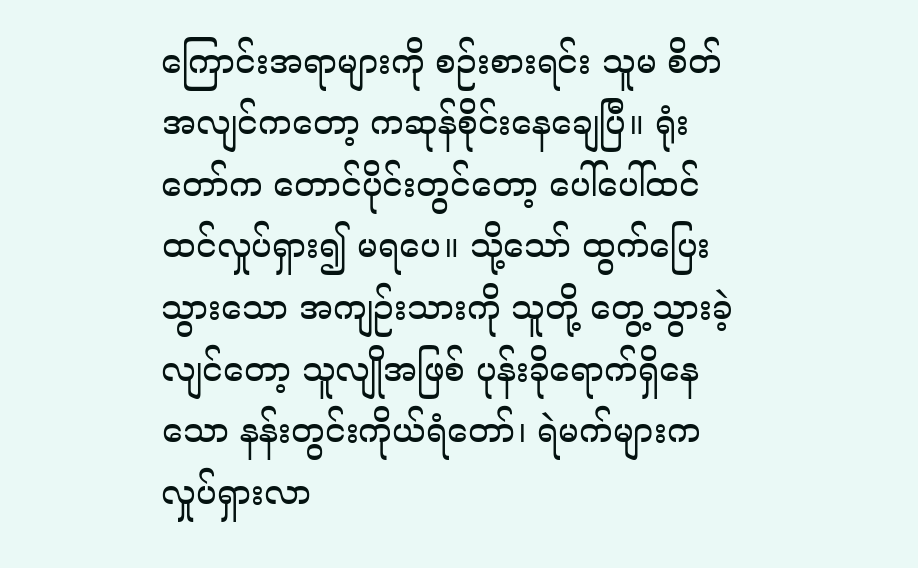ကြောင်းအရာများကို စဉ်းစားရင်း သူမ စိတ်အလျင်ကတော့ ကဆုန်စိုင်းနေချေပြီ။ ရုံးတော်က တောင်ပိုင်းတွင်တော့ ပေါ်ပေါ်ထင်ထင်လှုပ်ရှား၍ မရပေ။ သို့သော် ထွက်ပြေးသွားသော အကျဉ်းသားကို သူတို့ တွေ့သွားခဲ့လျင်တော့ သူလျိုအဖြစ် ပုန်းခိုရောက်ရှိနေသော နန်းတွင်းကိုယ်ရံတော်၊ ရဲမက်များက လှုပ်ရှားလာ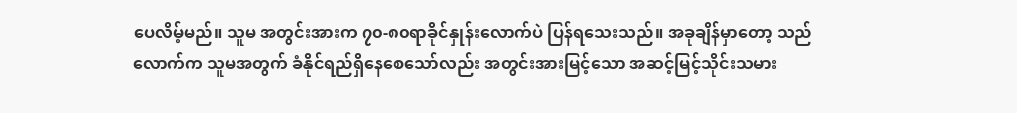ပေလိမ့်မည်။ သူမ အတွင်းအားက ၇၀-၈၀ရာခိုင်နှုန်းလောက်ပဲ ပြန်ရသေးသည်။ အခုချိန်မှာတော့ သည်လောက်က သူမအတွက် ခံနိုင်ရည်ရှိနေစေသော်လည်း အတွင်းအားမြင့်သော အဆင့်မြင့်သိုင်းသမား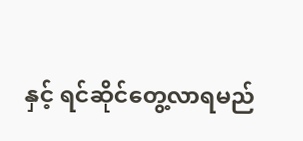နှင့် ရင်ဆိုင်တွေ့လာရမည်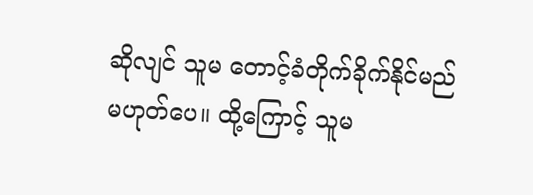ဆိုလျင် သူမ တောင့်ခံတိုက်ခိုက်နိုင်မည်မဟုတ်ပေ။ ထို့ကြောင့် သူမ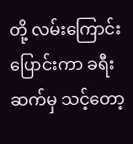တို့ လမ်းကြောင်းပြောင်းကာ ခရီးဆက်မှ သင့်တော့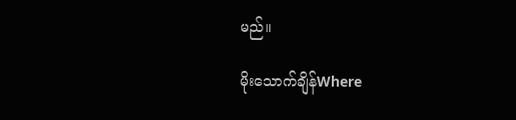မည်။

မိုးသောက်ချိန်Where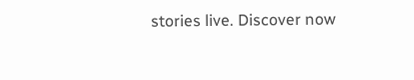stories live. Discover now